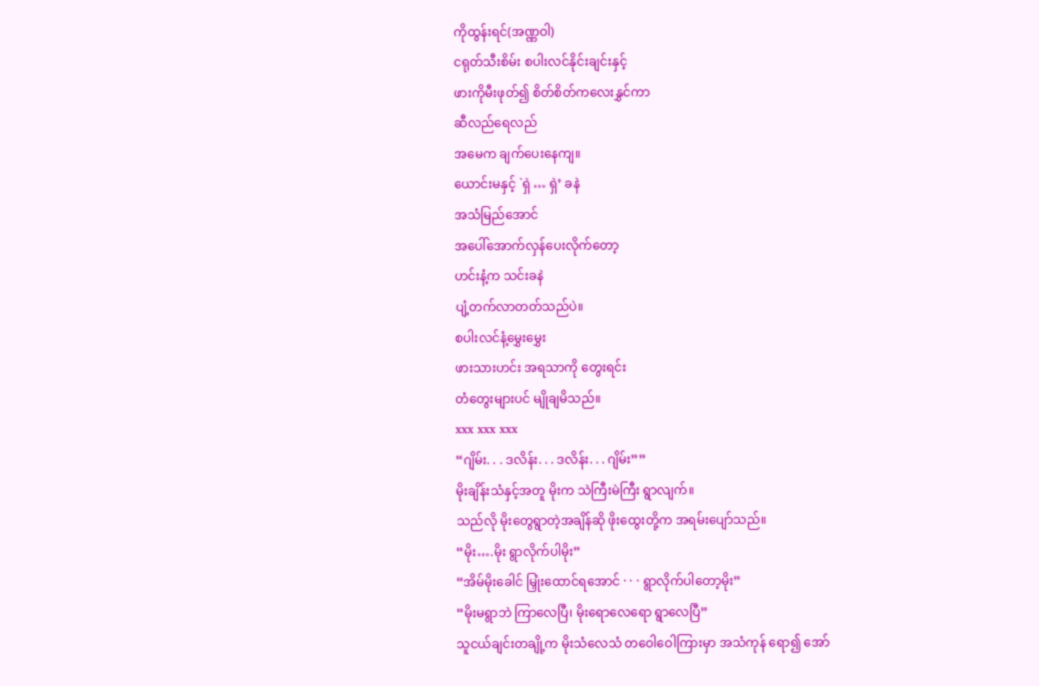ကိုထွန်းရင်(အဏ္ဏဝါ)
ငရုတ်သီးစိမ်း စပါးလင်နိုင်းချင်းနှင့်
ဖားကိုမီးဖုတ်၍ စိတ်စိတ်ကလေးနွှင်ကာ
ဆီလည်ရေလည်
အမေက ချက်ပေးနေကျ။
ယောင်းမနှင့် `ရှဲ … ရှဲ’ ခနဲ
အသံမြည်အောင်
အပေါ်အောက်လှန်ပေးလိုက်တော့
ဟင်းနံ့က သင်းခနဲ
ပျံ့တက်လာတတ်သည်ပဲ။
စပါးလင်နံ့မွှေးမွှေး
ဖားသားဟင်း အရသာကို တွေးရင်း
တံတွေးများပင် မျိုချမိသည်။
xxx xxx xxx
“ဂျိမ်း. . . ဒလိန်း. . . ဒလိန်း. . . ဂျိမ်း””
မိုးချိန်းသံနှင့်အတူ မိုးက သဲကြီးမဲကြီး ရွာလျက်။
သည်လို မိုးတွေရွာတဲ့အချိန်ဆို ဖိုးထွေးတို့က အရမ်းပျော်သည်။
“မိုး….မိုး ရွာလိုက်ပါမိုး”
“အိမ်မိုးခေါင် မြှုံးထောင်ရအောင် · · · ရွာလိုက်ပါတော့မိုး”
“မိုးမရွာဘဲ ကြာလေပြီ၊ မိုးရောလေရော ရွာလေပြီ”
သူငယ်ချင်းတချို့က မိုးသံလေသံ တဝေါဝေါကြားမှာ အသံကုန် ရော၍ အော်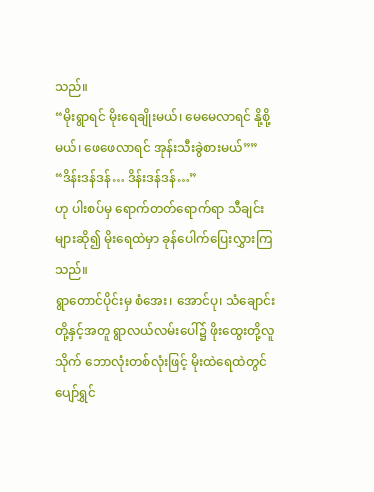သည်။
“မိုးရွာရင် မိုးရေချိုးမယ်၊ မေမေလာရင် နို့စို့မယ်၊ ဖေဖေလာရင် အုန်းသီးခွဲစားမယ်””
“ဒိန်းဒန်ဒန်… ဒိန်းဒန်ဒန်…”
ဟု ပါးစပ်မှ ရောက်တတ်ရောက်ရာ သီချင်းများဆို၍ မိုးရေထဲမှာ ခုန်ပေါက်ပြေးလွှားကြသည်။
ရွာတောင်ပိုင်းမှ စံအေး၊ အောင်ပု၊ သံချောင်းတို့နှင့်အတူ ရွာလယ်လမ်းပေါ်၌ ဖိုးထွေးတို့လူသိုက် ဘောလုံးတစ်လုံးဖြင့် မိုးထဲရေထဲတွင် ပျော်ရွှင်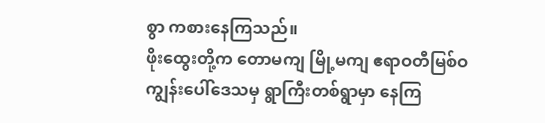စွာ ကစားနေကြသည်။
ဖိုးထွေးတို့က တောမကျ မြို့မကျ ဧရာဝတီမြစ်ဝကျွန်းပေါ်ဒေသမှ ရွာကြီးတစ်ရွာမှာ နေကြ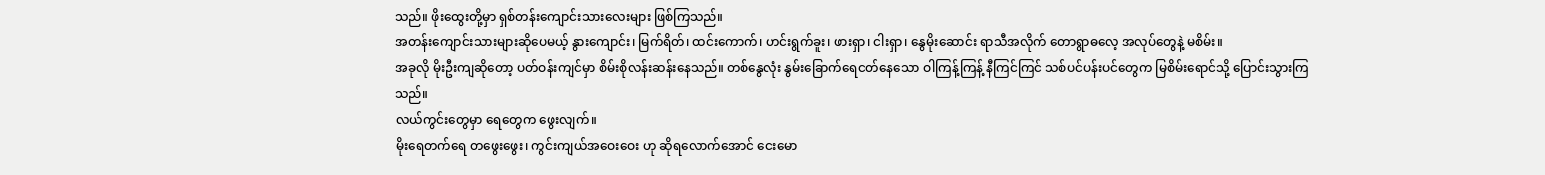သည်။ ဖိုးထွေးတို့မှာ ရှစ်တန်းကျောင်းသားလေးများ ဖြစ်ကြသည်။
အတန်းကျောင်းသားများဆိုပေမယ့် နွားကျောင်း၊ မြက်ရိတ်၊ ထင်းကောက်၊ ဟင်းရွက်ခူး၊ ဖားရှာ၊ ငါးရှာ၊ နွေမိုးဆောင်း ရာသီအလိုက် တောရွာဓလေ့ အလုပ်တွေနဲ့ မစိမ်း။
အခုလို မိုးဦးကျဆိုတော့ ပတ်ဝန်းကျင်မှာ စိမ်းစိုလန်းဆန်းနေသည်။ တစ်နွေလုံး နွမ်းခြောက်ရေငတ်နေသော ဝါကြန့်ကြန့် နီကြင်ကြင် သစ်ပင်ပန်းပင်တွေက မြစိမ်းရောင်သို့ ပြောင်းသွားကြသည်။
လယ်ကွင်းတွေမှာ ရေတွေက ဖွေးလျက်။
မိုးရေတက်ရေ တဖွေးဖွေး၊ ကွင်းကျယ်အဝေးဝေး ဟု ဆိုရလောက်အောင် ငေးမော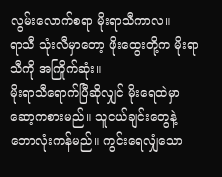လွမ်းလောက်စရာ မိုးရာသီကာလ။
ရာသီ သုံးလီမှာတော့ ဖိုးထွေးတို့က မိုးရာသီကို အကြိုက်ဆုံး။
မိုးရာသီရောက်ပြီဆိုလျှင် မိုးရေထဲမှာ ဆော့ကစားမည်။ သူငယ်ချင်းတွေနဲ့ ဘောလုံးကန်မည်။ ကွင်းရေလျှံသော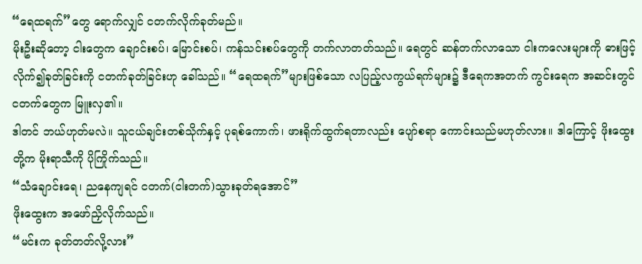“ရေထရက်”တွေ ရောက်လျှင် ငတက်လိုက်ခုတ်မည်။
မိုးဦးဆိုတော့ ငါးတွေက ချောင်းစပ်၊ မြောင်းစပ်၊ ကန်သင်းစပ်တွေကို တက်လာတတ်သည်။ ရေတွင် ဆန်တက်လာသော ငါးကလေးများကို ဓားဖြင့်လိုက်၍ခုတ်ခြင်းကို ငတက်ခုတ်ခြင်းဟု ခေါ်သည်။ “ရေထရက်”များဖြစ်သော လပြည့်လကွယ်ရက်များ၌ ဒီရေကအတက် ကွင်းရေက အဆင်းတွင် ငတက်တွေက မြူးလှ၏။
ဒါတင် ဘယ်ဟုတ်မလဲ။ သူငယ်ချင်းတစ်သိုက်နှင့် ပုရစ်ကောက်၊ ဖားရိုက်ထွက်ရတာလည်း ပျော်စရာ ကောင်းသည်မဟုတ်လား။ ဒါကြောင့် ဖိုးထွေးတို့က မိုးရာသီကို ပိုကြိုက်သည်။
“သံချောင်းရေ၊ ညနေကျရင် ငတက်(ငါးတက်)သွားခုတ်ရအောင်”
ဖိုးထွေးက အဖော်ညှိလိုက်သည်။
“မင်းက ခုတ်တတ်လို့လား”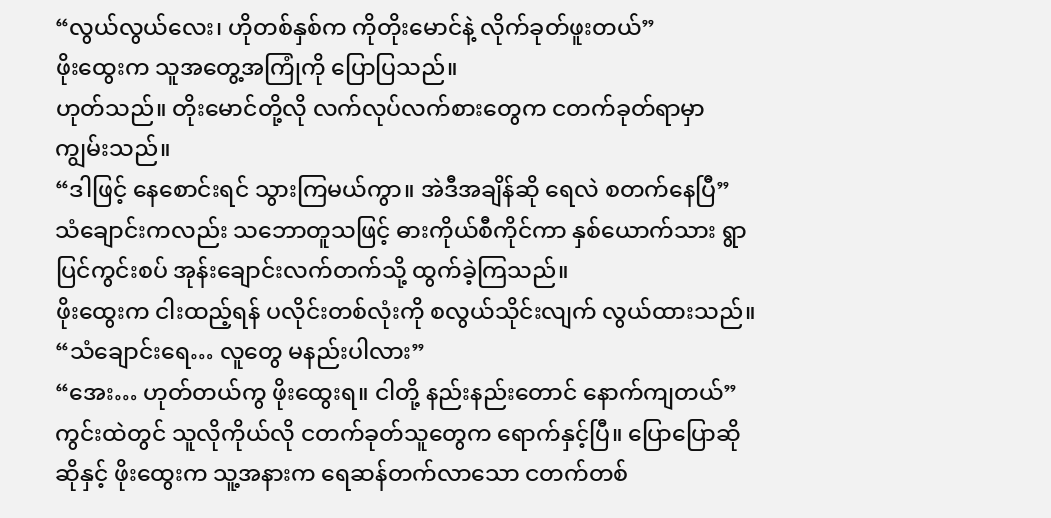“လွယ်လွယ်လေး၊ ဟိုတစ်နှစ်က ကိုတိုးမောင်နဲ့ လိုက်ခုတ်ဖူးတယ်”
ဖိုးထွေးက သူအတွေ့အကြုံကို ပြောပြသည်။
ဟုတ်သည်။ တိုးမောင်တို့လို လက်လုပ်လက်စားတွေက ငတက်ခုတ်ရာမှာ ကျွမ်းသည်။
“ဒါဖြင့် နေစောင်းရင် သွားကြမယ်ကွာ။ အဲဒီအချိန်ဆို ရေလဲ စတက်နေပြီ”
သံချောင်းကလည်း သဘောတူသဖြင့် ဓားကိုယ်စီကိုင်ကာ နှစ်ယောက်သား ရွာပြင်ကွင်းစပ် အုန်းချောင်းလက်တက်သို့ ထွက်ခဲ့ကြသည်။
ဖိုးထွေးက ငါးထည့်ရန် ပလိုင်းတစ်လုံးကို စလွယ်သိုင်းလျက် လွယ်ထားသည်။
“သံချောင်းရေ… လူတွေ မနည်းပါလား”
“အေး… ဟုတ်တယ်ကွ ဖိုးထွေးရ။ ငါတို့ နည်းနည်းတောင် နောက်ကျတယ်”
ကွင်းထဲတွင် သူလိုကိုယ်လို ငတက်ခုတ်သူတွေက ရောက်နှင့်ပြီ။ ပြောပြောဆိုဆိုနှင့် ဖိုးထွေးက သူ့အနားက ရေဆန်တက်လာသော ငတက်တစ်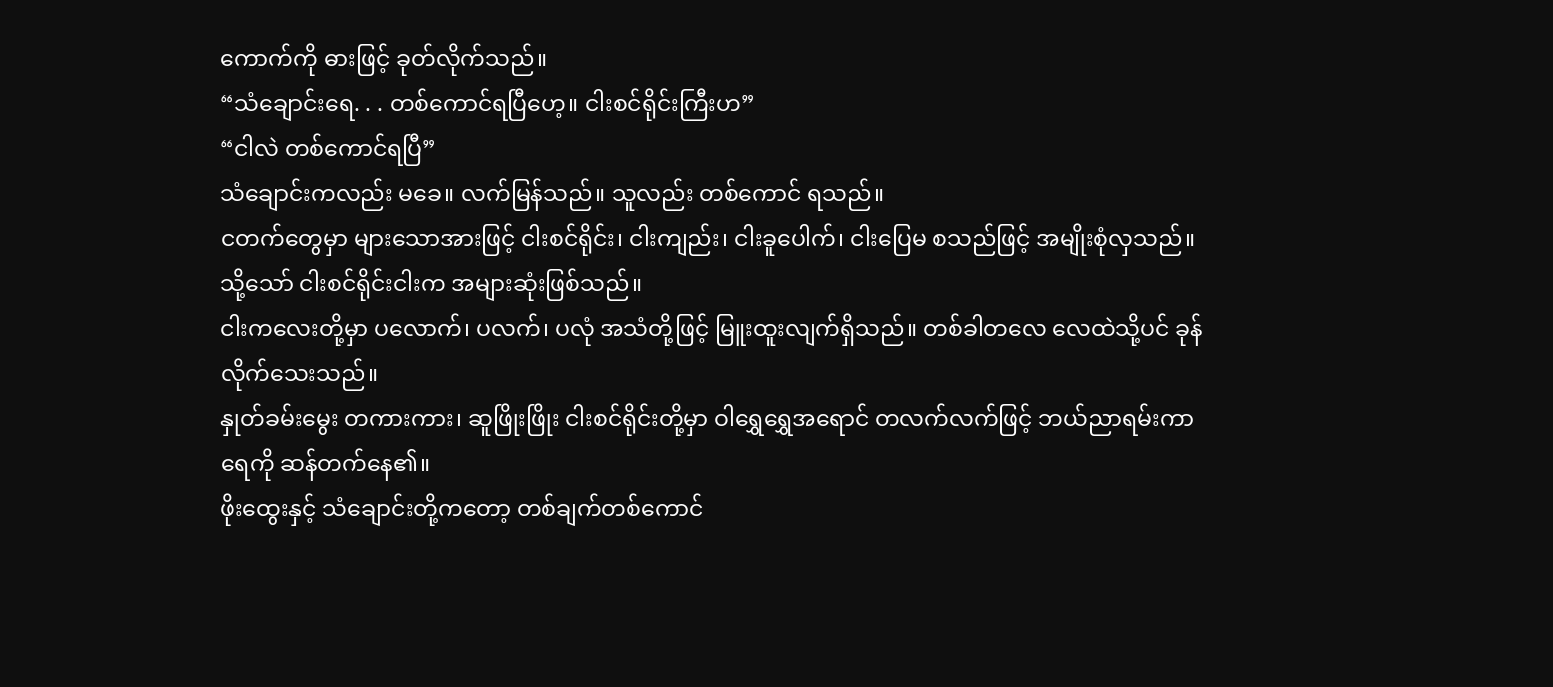ကောက်ကို ဓားဖြင့် ခုတ်လိုက်သည်။
“သံချောင်းရေ. . . တစ်ကောင်ရပြီဟေ့။ ငါးစင်ရိုင်းကြီးဟ”
“ငါလဲ တစ်ကောင်ရပြီ”
သံချောင်းကလည်း မခေ။ လက်မြန်သည်။ သူလည်း တစ်ကောင် ရသည်။
ငတက်တွေမှာ များသောအားဖြင့် ငါးစင်ရိုင်း၊ ငါးကျည်း၊ ငါးခူပေါက်၊ ငါးပြေမ စသည်ဖြင့် အမျိုးစုံလှသည်။ သို့သော် ငါးစင်ရိုင်းငါးက အများဆုံးဖြစ်သည်။
ငါးကလေးတို့မှာ ပလောက်၊ ပလက်၊ ပလုံ အသံတို့ဖြင့် မြူးထူးလျက်ရှိသည်။ တစ်ခါတလေ လေထဲသို့ပင် ခုန်လိုက်သေးသည်။
နှုတ်ခမ်းမွေး တကားကား၊ ဆူဖြိုးဖြိုး ငါးစင်ရိုင်းတို့မှာ ဝါရွှေရွှေအရောင် တလက်လက်ဖြင့် ဘယ်ညာရမ်းကာ ရေကို ဆန်တက်နေ၏။
ဖိုးထွေးနှင့် သံချောင်းတို့ကတော့ တစ်ချက်တစ်ကောင်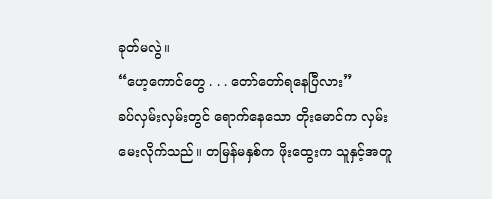ခုတ်မလွဲ။
“ဟေ့ကောင်တွေ . . . တော်တော်ရနေပြီလား”
ခပ်လှမ်းလှမ်းတွင် ရောက်နေသော တိုးမောင်က လှမ်းမေးလိုက်သည်။ တမြန်မနှစ်က ဖိုးထွေးက သူနှင့်အတူ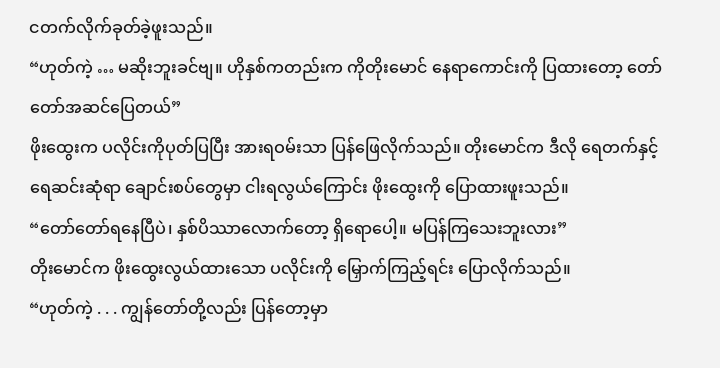ငတက်လိုက်ခုတ်ခဲ့ဖူးသည်။
“ဟုတ်ကဲ့ … မဆိုးဘူးခင်ဗျ။ ဟိုနှစ်ကတည်းက ကိုတိုးမောင် နေရာကောင်းကို ပြထားတော့ တော်တော်အဆင်ပြေတယ်”
ဖိုးထွေးက ပလိုင်းကိုပုတ်ပြပြီး အားရဝမ်းသာ ပြန်ဖြေလိုက်သည်။ တိုးမောင်က ဒီလို ရေတက်နှင့် ရေဆင်းဆုံရာ ချောင်းစပ်တွေမှာ ငါးရလွယ်ကြောင်း ဖိုးထွေးကို ပြောထားဖူးသည်။
“တော်တော်ရနေပြီပဲ၊ နှစ်ပိဿာလောက်တော့ ရှိရောပေါ့။ မပြန်ကြသေးဘူးလား”
တိုးမောင်က ဖိုးထွေးလွယ်ထားသော ပလိုင်းကို မြှောက်ကြည့်ရင်း ပြောလိုက်သည်။
“ဟုတ်ကဲ့ . . . ကျွန်တော်တို့လည်း ပြန်တော့မှာ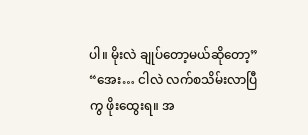ပါ။ မိုးလဲ ချုပ်တော့မယ်ဆိုတော့”
“အေး… ငါလဲ လက်စသိမ်းလာပြီကွ ဖိုးထွေးရ။ အ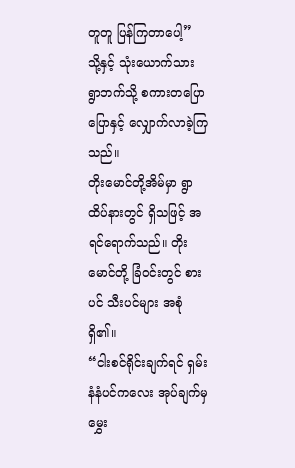တူတူ ပြန်ကြတာပေါ့”
သို့နှင့် သုံးယောက်သား ရွာဘက်သို့ စကားတပြောပြောနှင့် လျှောက်လာခဲ့ကြသည်။
တိုးမောင်တို့အိမ်မှာ ရွာထိပ်နားတွင် ရှိသဖြင့် အရင်ရောက်သည်။ တိုးမောင်တို့ ခြံဝင်းတွင် စားပင် သီးပင်များ အစုံရှိ၏။
“ငါးစင်ရိုင်းချက်ရင် ရှမ်းနံနံပင်ကလေး အုပ်ချက်မှ မွှေး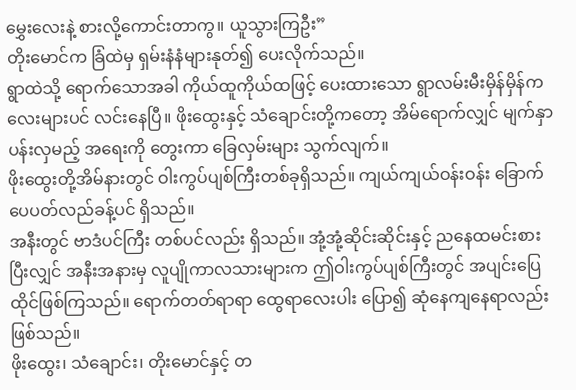မွှေးလေးနဲ့ စားလို့ကောင်းတာကွ။ ယူသွားကြဦး”
တိုးမောင်က ခြံထဲမှ ရှမ်းနံနံများနုတ်၍ ပေးလိုက်သည်။
ရွာထဲသို့ ရောက်သောအခါ ကိုယ်ထူကိုယ်ထဖြင့် ပေးထားသော ရွာလမ်းမီးမှိန်မှိန်ကလေးများပင် လင်းနေပြီ။ ဖိုးထွေးနှင့် သံချောင်းတို့ကတော့ အိမ်ရောက်လျှင် မျက်နှာပန်းလှမည့် အရေးကို တွေးကာ ခြေလှမ်းများ သွက်လျက်။
ဖိုးထွေးတို့အိမ်နားတွင် ဝါးကွပ်ပျစ်ကြီးတစ်ခုရှိသည်။ ကျယ်ကျယ်ဝန်းဝန်း ခြောက်ပေပတ်လည်ခန့်ပင် ရှိသည်။
အနီးတွင် ဗာဒံပင်ကြီး တစ်ပင်လည်း ရှိသည်။ အုံ့အုံ့ဆိုင်းဆိုင်းနှင့် ညနေထမင်းစားပြီးလျှင် အနီးအနားမှ လူပျိုကာလသားများက ဤဝါးကွပ်ပျစ်ကြီးတွင် အပျင်းပြေ ထိုင်ဖြစ်ကြသည်။ ရောက်တတ်ရာရာ ထွေရာလေးပါး ပြော၍ ဆုံနေကျနေရာလည်း ဖြစ်သည်။
ဖိုးထွေး၊ သံချောင်း၊ တိုးမောင်နှင့် တ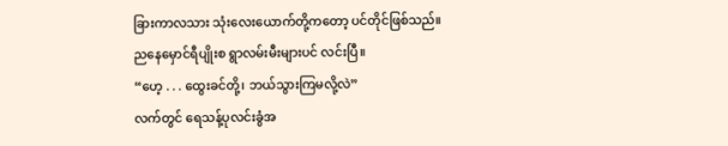ခြားကာလသား သုံးလေးယောက်တို့ကတော့ ပင်တိုင်ဖြစ်သည်။
ညနေမှောင်ရီပျိုးစ ရွာလမ်းမီးများပင် လင်းပြီ။
“ဟေ့ . . . ထွေးခင်တို့၊ ဘယ်သွားကြမလို့လဲ”
လက်တွင် ရေသန့်ပုလင်းခွံအ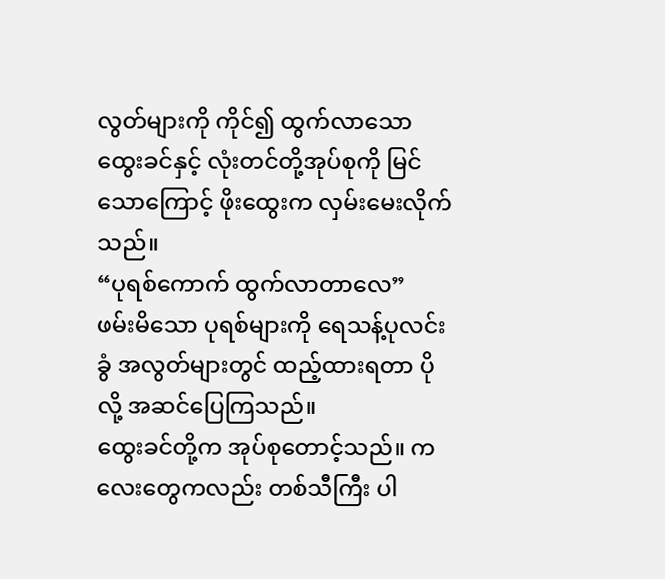လွတ်များကို ကိုင်၍ ထွက်လာသော ထွေးခင်နှင့် လုံးတင်တို့အုပ်စုကို မြင်သောကြောင့် ဖိုးထွေးက လှမ်းမေးလိုက်သည်။
“ပုရစ်ကောက် ထွက်လာတာလေ”
ဖမ်းမိသော ပုရစ်များကို ရေသန့်ပုလင်းခွံ အလွတ်များတွင် ထည့်ထားရတာ ပိုလို့ အဆင်ပြေကြသည်။
ထွေးခင်တို့က အုပ်စုတောင့်သည်။ ကလေးတွေကလည်း တစ်သီကြီး ပါ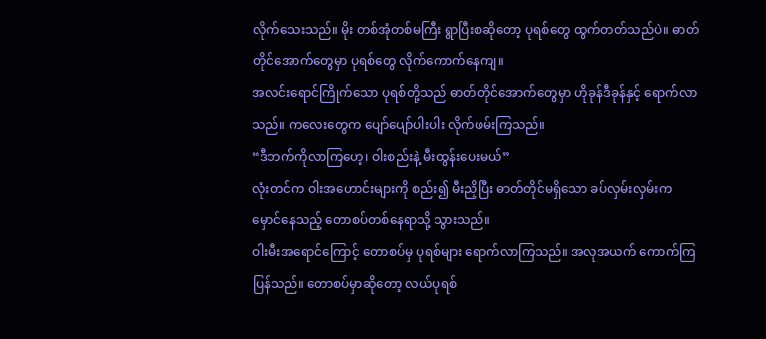လိုက်သေးသည်။ မိုး တစ်အုံတစ်မကြီး ရွာပြီးစဆိုတော့ ပုရစ်တွေ ထွက်တတ်သည်ပဲ။ ဓာတ်တိုင်အောက်တွေမှာ ပုရစ်တွေ လိုက်ကောက်နေကျ။
အလင်းရောင်ကြိုက်သော ပုရစ်တို့သည် ဓာတ်တိုင်အောက်တွေမှာ ဟိုခုန်ဒီခုန်နှင့် ရောက်လာသည်။ ကလေးတွေက ပျော်ပျော်ပါးပါး လိုက်ဖမ်းကြသည်။
“ဒီဘက်ကိုလာကြဟေ့၊ ဝါးစည်းနဲ့ မီးထွန်းပေးမယ်”
လုံးတင်က ဝါးအဟောင်းများကို စည်း၍ မီးညှိပြီး ဓာတ်တိုင်မရှိသော ခပ်လှမ်းလှမ်းက မှောင်နေသည့် တောစပ်တစ်နေရာသို့ သွားသည်။
ဝါးမီးအရောင်ကြောင့် တောစပ်မှ ပုရစ်များ ရောက်လာကြသည်။ အလုအယက် ကောက်ကြပြန်သည်။ တောစပ်မှာဆိုတော့ လယ်ပုရစ်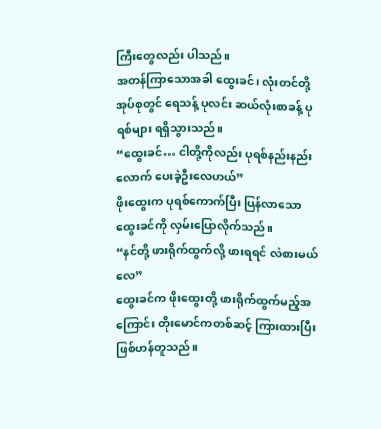ကြီးတွေလည်း ပါသည်။
အတန်ကြာသောအခါ ထွေးခင်၊ လုံးတင်တို့အုပ်စုတွင် ရေသန့် ပုလင်း ဆယ်လုံးစာခန့် ပုရစ်များ ရရှိသွားသည်။
“ထွေးခင်… ငါတို့ကိုလည်း ပုရစ်နည်းနည်းလောက် ပေးခဲ့ဦးလေဟယ်”
ဖိုးထွေးက ပုရစ်ကောက်ပြီး ပြန်လာသော ထွေးခင်ကို လှမ်းပြောလိုက်သည်။
“နင်တို့ ဖားရိုက်ထွက်လို့ ဖားရရင် လဲစားမယ်လေ”
ထွေးခင်က ဖိုးထွေးတို့ ဖားရိုက်ထွက်မည့်အကြောင်း တိုးမောင်ကတစ်ဆင့် ကြားထားပြီး ဖြစ်ဟန်တူသည်။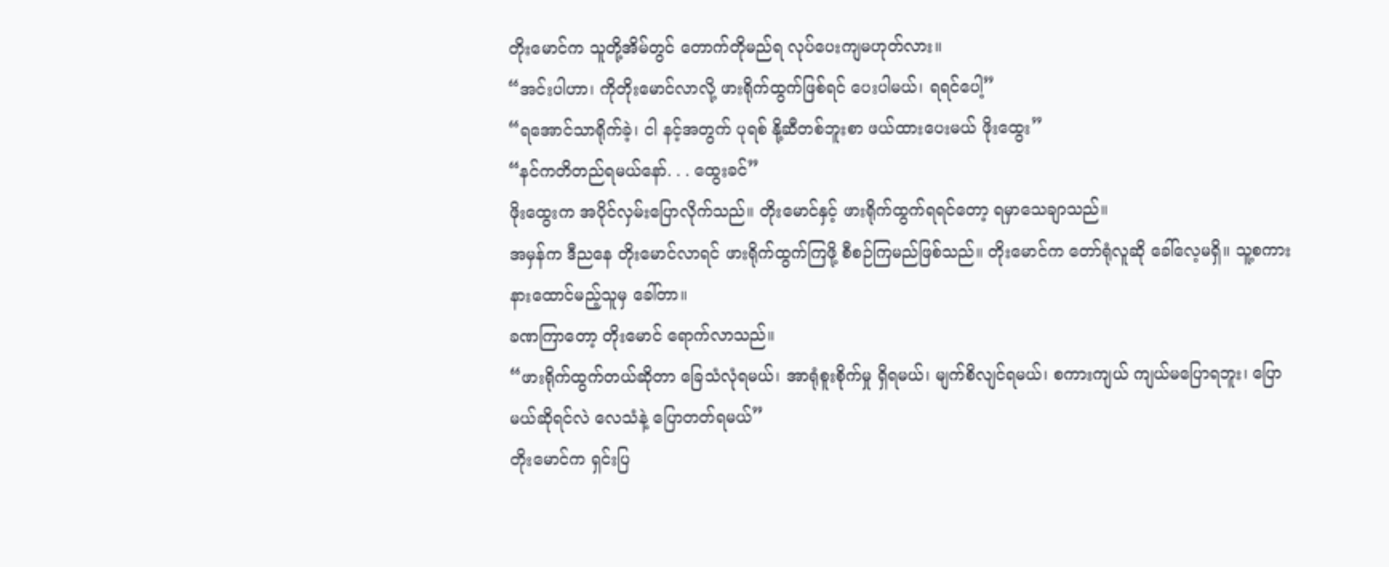တိုးမောင်က သူတို့အိမ်တွင် တောက်တိုမည်ရ လုပ်ပေးကျမဟုတ်လား။
“အင်းပါဟာ၊ ကိုတိုးမောင်လာလို့ ဖားရိုက်ထွက်ဖြစ်ရင် ပေးပါမယ်၊ ရရင်ပေါ့”
“ရအောင်သာရိုက်ခဲ့၊ ငါ နင့်အတွက် ပုရစ် နို့ဆီတစ်ဘူးစာ ဖယ်ထားပေးမယ် ဖိုးထွေး”
“နင်ကတိတည်ရမယ်နော်. . . ထွေးခင်”
ဖိုးထွေးက အပိုင်လှမ်းပြောလိုက်သည်။ တိုးမောင်နှင့် ဖားရိုက်ထွက်ရရင်တော့ ရမှာသေချာသည်။
အမှန်က ဒီညနေ တိုးမောင်လာရင် ဖားရိုက်ထွက်ကြဖို့ စီစဉ်ကြမည်ဖြစ်သည်။ တိုးမောင်က တော်ရုံလူဆို ခေါ်လေ့မရှိ။ သူ့စကား နားထောင်မည့်သူမှ ခေါ်တာ။
ခဏကြာတော့ တိုးမောင် ရောက်လာသည်။
“ဖားရိုက်ထွက်တယ်ဆိုတာ ခြေသံလုံရမယ်၊ အာရုံစူးစိုက်မှု ရှိရမယ်၊ မျက်စိလျင်ရမယ်၊ စကားကျယ် ကျယ်မပြောရဘူး၊ ပြောမယ်ဆိုရင်လဲ လေသံနဲ့ ပြောတတ်ရမယ်”
တိုးမောင်က ရှင်းပြ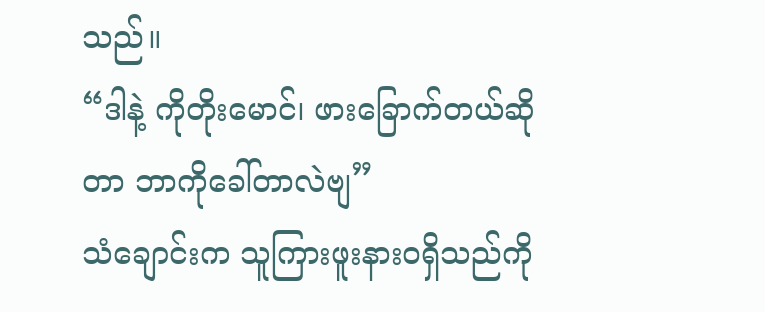သည်။
“ဒါနဲ့ ကိုတိုးမောင်၊ ဖားခြောက်တယ်ဆိုတာ ဘာကိုခေါ်တာလဲဗျ”
သံချောင်းက သူကြားဖူးနားဝရှိသည်ကို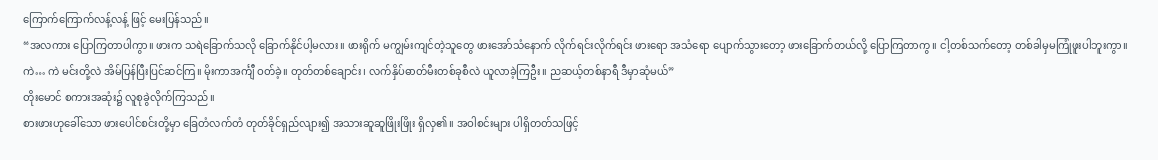ကြောက်ကြောက်လန့်လန့် ဖြင့် မေးပြန်သည်။
“အလကား ပြောကြတာပါကွာ။ ဖားက သရဲခြောက်သလို ခြောက်နိုင်ပါ့မလား။ ဖားရိုက် မကျွမ်းကျင်တဲ့သူတွေ ဖားအော်သံနောက် လိုက်ရင်းလိုက်ရင်း ဖားရော အသံရော ပျောက်သွားတော့ ဖားခြောက်တယ်လို့ ပြောကြတာကွ။ ငါ့တစ်သက်တော့ တစ်ခါမှမကြုံဖူးပါဘူးကွာ။
ကဲ… ကဲ မင်းတို့လဲ အိမ်ပြန်ပြီးပြင်ဆင်ကြ။ မိုးကာအင်္ကျီ ဝတ်ခဲ့။ တုတ်တစ်ချောင်း၊ လက်နှိပ်ဓာတ်မီးတစ်ခုစီလဲ ယူလာခဲ့ကြဦး။ ညဆယ့်တစ်နာရီ ဒီမှာဆုံမယ်”
တိုးမောင် စကားအဆုံး၌ လူစုခွဲလိုက်ကြသည်။
စားဖားဟုခေါ်သော ဖားပေါင်စင်းတို့မှာ ခြေတံလက်တံ တုတ်ခိုင်ရှည်လျား၍ အသားဆူဆူဖြိုးဖြိုး ရှိလှ၏။ အဝါစင်းများ ပါရှိတတ်သဖြင့်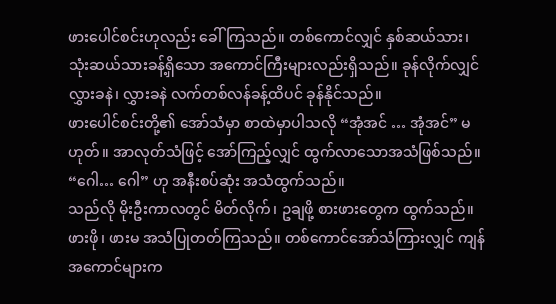ဖားပေါင်စင်းဟုလည်း ခေါ်ကြသည်။ တစ်ကောင်လျှင် နှစ်ဆယ်သား၊ သုံးဆယ်သားခန့်ရှိသော အကောင်ကြီးများလည်းရှိသည်။ ခုန်လိုက်လျှင် လွှားခနဲ၊ လွှားခနဲ လက်တစ်လန်ခန့်ထိပင် ခုန်နိုင်သည်။
ဖားပေါင်စင်းတို့၏ အော်သံမှာ စာထဲမှာပါသလို “အုံအင် … အုံအင်” မဟုတ်။ အာလုတ်သံဖြင့် အော်ကြည့်လျှင် ထွက်လာသောအသံဖြစ်သည်။ “ဂေါ… ဂေါ” ဟု အနီးစပ်ဆုံး အသံထွက်သည်။
သည်လို မိုးဦးကာလတွင် မိတ်လိုက်၊ ဥချဖို့ စားဖားတွေက ထွက်သည်။ ဖားဖို၊ ဖားမ အသံပြုတတ်ကြသည်။ တစ်ကောင်အော်သံကြားလျှင် ကျန်အကောင်များက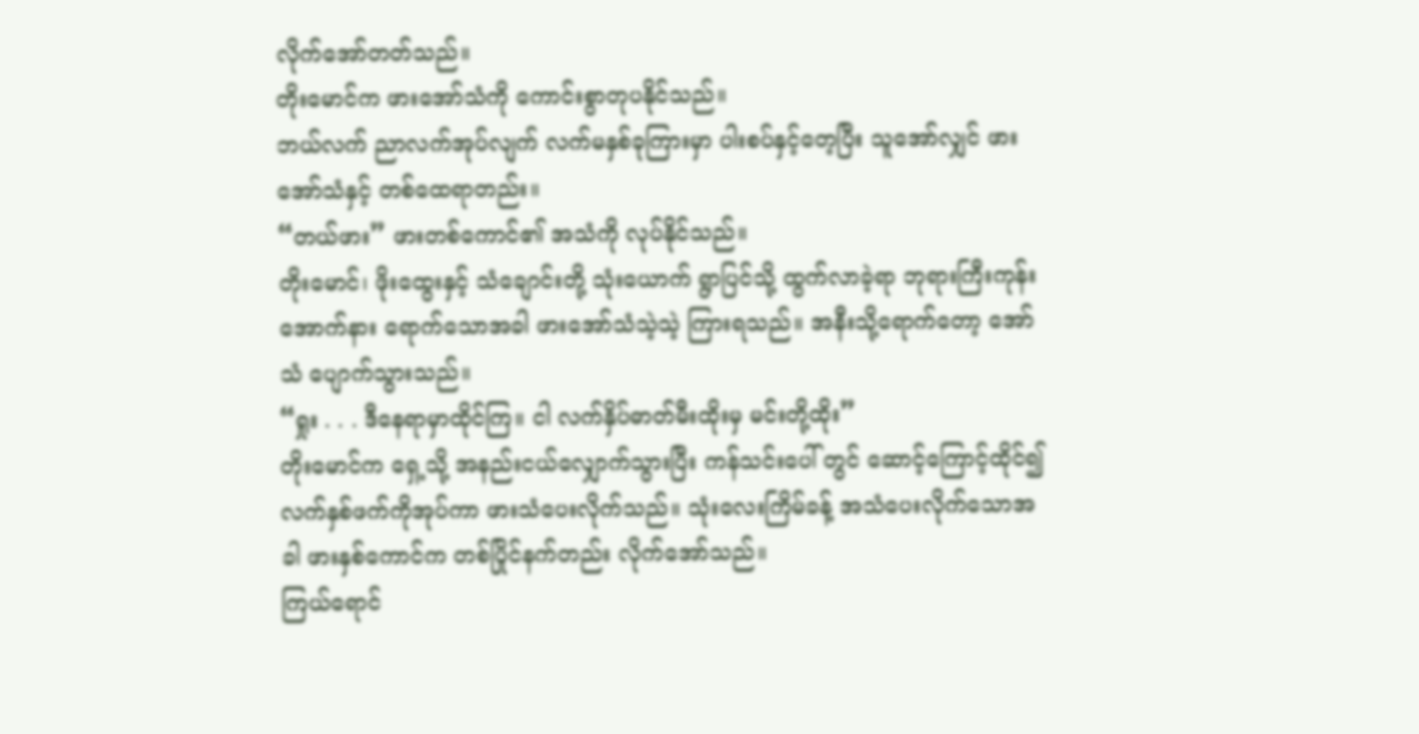လိုက်အော်တတ်သည်။
တိုးမောင်က ဖားအော်သံကို ကောင်းစွာတုပနိုင်သည်။
ဘယ်လက် ညာလက်အုပ်လျက် လက်မနှစ်ခုကြားမှာ ပါးစပ်နှင့်တေ့ပြီး သူအော်လျှင် ဖားအော်သံနှင့် တစ်ထေရာတည်း။
“တယ်ဖား” ဖားတစ်ကောင်၏ အသံကို လုပ်နိုင်သည်။
တိုးမောင်၊ ဖိုးထွေးနှင့် သံချောင်းတို့ သုံးယောက် ရွာပြင်သို့ ထွက်လာခဲ့ရာ ဘုရားကြီးကုန်းအောက်နား ရောက်သောအခါ ဖားအော်သံသဲ့သဲ့ ကြားရသည်။ အနီးသို့ရောက်တော့ အော်သံ ပျောက်သွားသည်။
“ရှုး . . . ဒီနေရာမှာထိုင်ကြ။ ငါ လက်နှိပ်ဓာတ်မီးထိုးမှ မင်းတို့ထိုး”
တိုးမောင်က ရှေ့သို့ အနည်းငယ်လျှောက်သွားပြီး ကန်သင်းပေါ် တွင် ဆောင့်ကြောင့်ထိုင်၍ လက်နှစ်ဖက်ကိုအုပ်ကာ ဖားသံပေးလိုက်သည်။ သုံးလေးကြိမ်ခန့် အသံပေးလိုက်သောအခါ ဖားနှစ်ကောင်က တစ်ပြိုင်နက်တည်း လိုက်အော်သည်။
ကြယ်ရောင်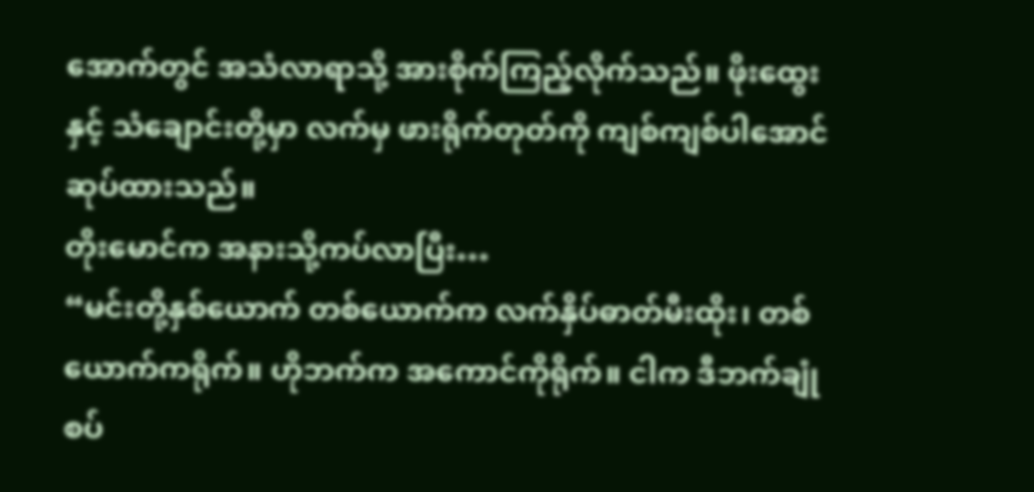အောက်တွင် အသံလာရာသို့ အားစိုက်ကြည့်လိုက်သည်။ ဖိုးထွေးနှင့် သံချောင်းတို့မှာ လက်မှ ဖားရိုက်တုတ်ကို ကျစ်ကျစ်ပါအောင် ဆုပ်ထားသည်။
တိုးမောင်က အနားသို့ကပ်လာပြီး…
“မင်းတို့နှစ်ယောက် တစ်ယောက်က လက်နှိပ်ဓာတ်မီးထိုး၊ တစ်ယောက်ကရိုက်။ ဟိုဘက်က အကောင်ကိုရိုက်။ ငါက ဒီဘက်ချုံစပ်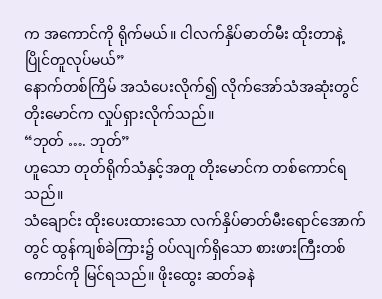က အကောင်ကို ရိုက်မယ်။ ငါလက်နှိပ်ဓာတ်မီး ထိုးတာနဲ့ ပြိုင်တူလုပ်မယ်”
နောက်တစ်ကြိမ် အသံပေးလိုက်၍ လိုက်အော်သံအဆုံးတွင် တိုးမောင်က လှုပ်ရှားလိုက်သည်။
“ဘုတ် …. ဘုတ်”
ဟူသော တုတ်ရိုက်သံနှင့်အတူ တိုးမောင်က တစ်ကောင်ရသည်။
သံချောင်း ထိုးပေးထားသော လက်နှိပ်ဓာတ်မီးရောင်အောက်တွင် ထွန်ကျစ်ခဲကြား၌ ဝပ်လျက်ရှိသော စားဖားကြီးတစ်ကောင်ကို မြင်ရသည်။ ဖိုးထွေး ဆတ်ခနဲ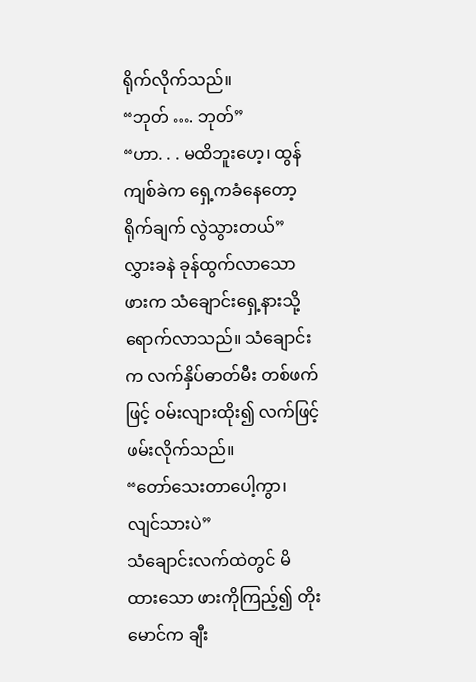ရိုက်လိုက်သည်။
“ဘုတ် …. ဘုတ်”
“ဟာ. . . မထိဘူးဟေ့၊ ထွန်ကျစ်ခဲက ရှေ့ကခံနေတော့ ရိုက်ချက် လွဲသွားတယ်”
လွှားခနဲ ခုန်ထွက်လာသော ဖားက သံချောင်းရှေ့နားသို့ ရောက်လာသည်။ သံချောင်းက လက်နှိပ်ဓာတ်မီး တစ်ဖက်ဖြင့် ဝမ်းလျားထိုး၍ လက်ဖြင့် ဖမ်းလိုက်သည်။
“တော်သေးတာပေါ့ကွာ၊ လျင်သားပဲ”
သံချောင်းလက်ထဲတွင် မိထားသော ဖားကိုကြည့်၍ တိုးမောင်က ချီး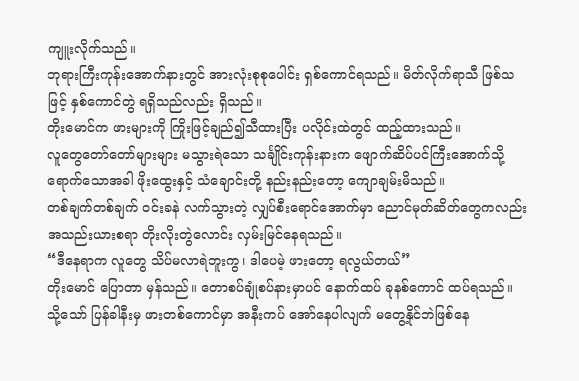ကျူးလိုက်သည်။
ဘုရားကြီးကုန်းအောက်နားတွင် အားလုံးစုစုပေါင်း ရှစ်ကောင်ရသည်။ မိတ်လိုက်ရာသီ ဖြစ်သဖြင့် နှစ်ကောင်တွဲ ရရှိသည်လည်း ရှိသည်။
တိုးမောင်က ဖားများကို ကြိုးဖြင့်ချည်၍သီထားပြီး ပလိုင်းထဲတွင် ထည့်ထားသည်။
လူတွေတော်တော်များများ မသွားရဲသော သင်္ချိုင်းကုန်းနားက ဖျောက်ဆိပ်ပင်ကြီးအောက်သို့ ရောက်သောအခါ ဖိုးထွေးနှင့် သံချောင်းတို့ နည်းနည်းတော့ ကျောချမ်းမိသည်။
တစ်ချက်တစ်ချက် ဝင်းခနဲ လက်သွားတဲ့ လျှပ်စီးရောင်အောက်မှာ ညောင်မုတ်ဆိတ်တွေကလည်း အသည်းယားစရာ တိုးလိုးတွဲလောင်း လှမ်းမြင်နေရသည်။
“ဒီနေရာက လူတွေ သိပ်မလာရဲဘူးကွ၊ ဒါပေမဲ့ ဖားတော့ ရလွယ်တယ်”
တိုးမောင် ပြောတာ မှန်သည်။ တောစပ်ချုံစပ်နားမှာပင် နောက်ထပ် ခုနစ်ကောင် ထပ်ရသည်။
သို့သော် ပြန်ခါနီးမှ ဖားတစ်ကောင်မှာ အနီးကပ် အော်နေပါလျက် မတွေ့နိုင်ဘဲဖြစ်နေ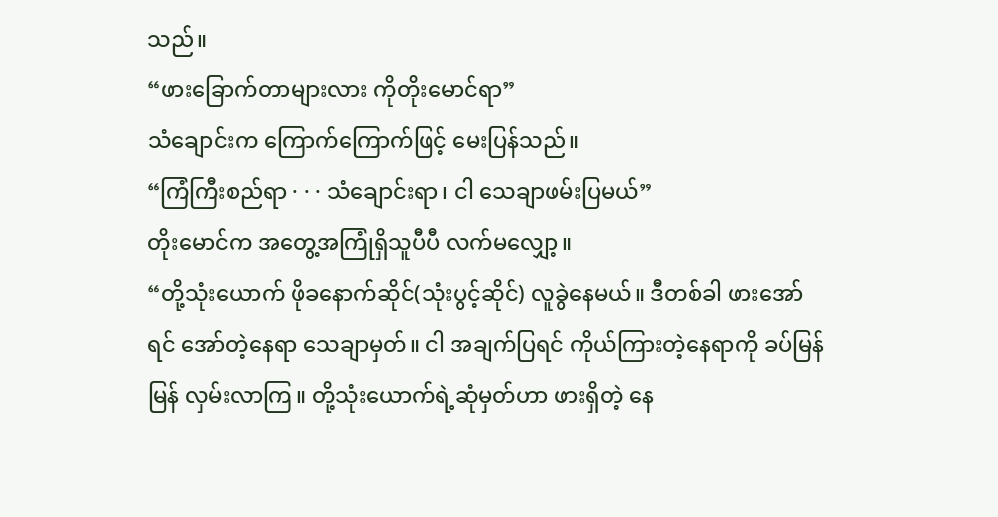သည်။
“ဖားခြောက်တာများလား ကိုတိုးမောင်ရာ”
သံချောင်းက ကြောက်ကြောက်ဖြင့် မေးပြန်သည်။
“ကြံကြီးစည်ရာ · · · သံချောင်းရာ၊ ငါ သေချာဖမ်းပြမယ်”
တိုးမောင်က အတွေ့အကြုံရှိသူပီပီ လက်မလျှော့။
“တို့သုံးယောက် ဖိုခနောက်ဆိုင်(သုံးပွင့်ဆိုင်) လူခွဲနေမယ်။ ဒီတစ်ခါ ဖားအော်ရင် အော်တဲ့နေရာ သေချာမှတ်။ ငါ အချက်ပြရင် ကိုယ်ကြားတဲ့နေရာကို ခပ်မြန်မြန် လှမ်းလာကြ။ တို့သုံးယောက်ရဲ့ဆုံမှတ်ဟာ ဖားရှိတဲ့ နေ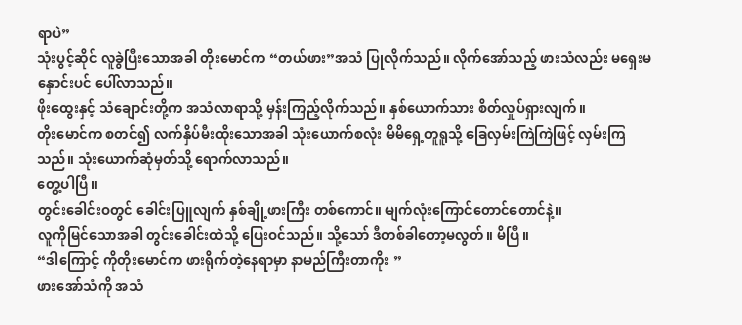ရာပဲ”
သုံးပွင့်ဆိုင် လူခွဲပြီးသောအခါ တိုးမောင်က “တယ်ဖား”အသံ ပြုလိုက်သည်။ လိုက်အော်သည့် ဖားသံလည်း မရှေးမနှောင်းပင် ပေါ်လာသည်။
ဖိုးထွေးနှင့် သံချောင်းတို့က အသံလာရာသို့ မှန်းကြည့်လိုက်သည်။ နှစ်ယောက်သား စိတ်လှုပ်ရှားလျက်။
တိုးမောင်က စတင်၍ လက်နှိပ်မီးထိုးသောအခါ သုံးယောက်စလုံး မိမိရှေ့တူရူသို့ ခြေလှမ်းကြဲကြဲဖြင့် လှမ်းကြသည်။ သုံးယောက်ဆုံမှတ်သို့ ရောက်လာသည်။
တွေ့ပါပြီ။
တွင်းခေါင်းဝတွင် ခေါင်းပြူလျက် နှစ်ချို့ဖားကြီး တစ်ကောင်။ မျက်လုံးကြောင်တောင်တောင်နဲ့။
လူကိုမြင်သောအခါ တွင်းခေါင်းထဲသို့ ပြေးဝင်သည်။ သို့သော် ဒီတစ်ခါတော့မလွတ်။ မိပြီ။
“ဒါကြောင့် ကိုတိုးမောင်က ဖားရိုက်တဲ့နေရာမှာ နာမည်ကြီးတာကိုး ”
ဖားအော်သံကို အသံ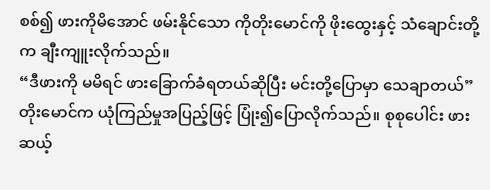စစ်၍ ဖားကိုမိအောင် ဖမ်းနိုင်သော ကိုတိုးမောင်ကို ဖိုးထွေးနှင့် သံချောင်းတို့က ချီးကျူးလိုက်သည်။
“ဒီဖားကို မမိရင် ဖားခြောက်ခံရတယ်ဆိုပြီး မင်းတို့ပြောမှာ သေချာတယ်”
တိုးမောင်က ယုံကြည်မှုအပြည့်ဖြင့် ပြုံး၍ပြောလိုက်သည်။ စုစုပေါင်း ဖား ဆယ့်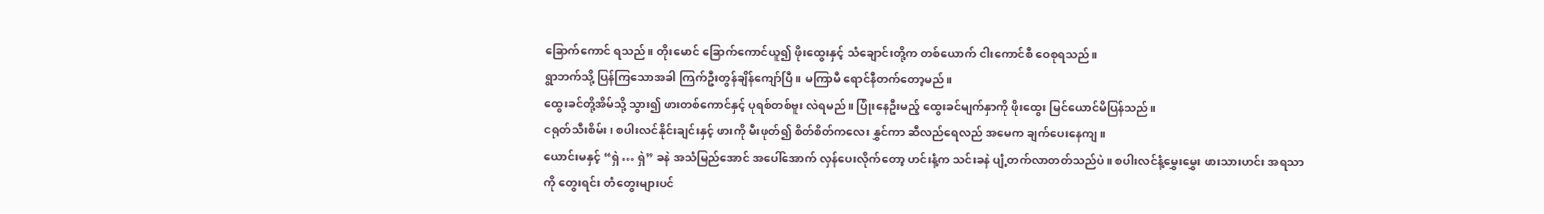ခြောက်ကောင် ရသည်။ တိုးမောင် ခြောက်ကောင်ယူ၍ ဖိုးထွေးနှင့် သံချောင်းတို့က တစ်ယောက် ငါးကောင်စီ ဝေစုရသည်။
ရွာဘက်သို့ ပြန်ကြသောအခါ ကြက်ဦးတွန်ချိန်ကျော်ပြီ။ မကြာမီ ရောင်နီတက်တော့မည်။
ထွေးခင်တို့အိမ်သို့ သွား၍ ဖားတစ်ကောင်နှင့် ပုရစ်တစ်ဗူး လဲရမည်။ ပြုံးနေဦးမည့် ထွေးခင်မျက်နှာကို ဖိုးထွေး မြင်ယောင်မိပြန်သည်။
ငရုတ်သီးစိမ်း၊ စပါးလင်နိုင်းချင်းနှင့် ဖားကို မီးဖုတ်၍ စိတ်စိတ်ကလေး နွှင်ကာ ဆီလည်ရေလည် အမေက ချက်ပေးနေကျ။
ယောင်းမနှင့် “ရှဲ … ရှဲ” ခနဲ အသံမြည်အောင် အပေါ်အောက် လှန်ပေးလိုက်တော့ ဟင်းနံ့က သင်းခနဲ ပျံ့တက်လာတတ်သည်ပဲ။ စပါးလင်နံ့မွှေးမွှေး ဖားသားဟင်း အရသာကို တွေးရင်း တံတွေးများပင်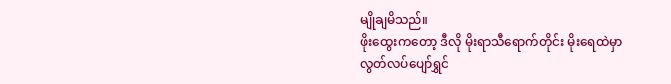မျိုချမိသည်။
ဖိုးထွေးကတော့ ဒီလို မိုးရာသီရောက်တိုင်း မိုးရေထဲမှာ လွတ်လပ်ပျော်ရွှင်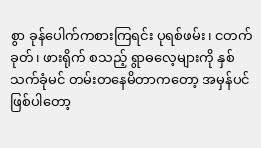စွာ ခုန်ပေါက်ကစားကြရင်း ပုရစ်ဖမ်း၊ ငတက်ခုတ်၊ ဖားရိုက် စသည့် ရွာဓလေ့များကို နှစ်သက်ခုံမင် တမ်းတနေမိတာကတော့ အမှန်ပင် ဖြစ်ပါတော့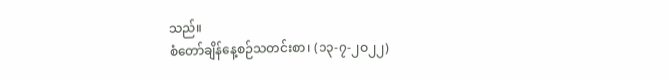သည်။
စံတော်ချိန်နေ့စဉ်သတင်းစာ၊ (၁၃-၇-၂ဝ၂၂)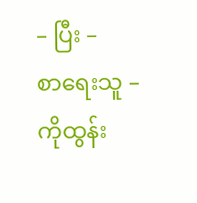– ပြီး –
စာရေးသူ – ကိုထွန်း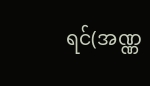ရင်(အဏ္ဏ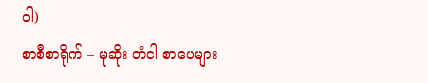ဝါ)
စာစီစာရိုက် – မုဆိုး တံငါ စာပေများ